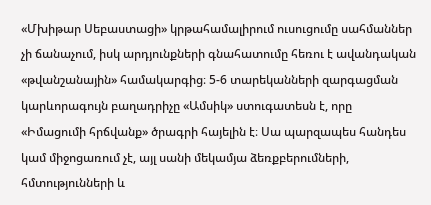«Մխիթար Սեբաստացի» կրթահամալիրում ուսուցումը սահմաններ չի ճանաչում, իսկ արդյունքների գնահատումը հեռու է ավանդական «թվանշանային» համակարգից։ 5-6 տարեկանների զարգացման կարևորագույն բաղադրիչը «Ամսիկ» ստուգատեսն է, որը «Իմացումի հրճվանք» ծրագրի հայելին է։ Սա պարզապես հանդես կամ միջոցառում չէ, այլ սանի մեկամյա ձեռքբերումների, հմտությունների և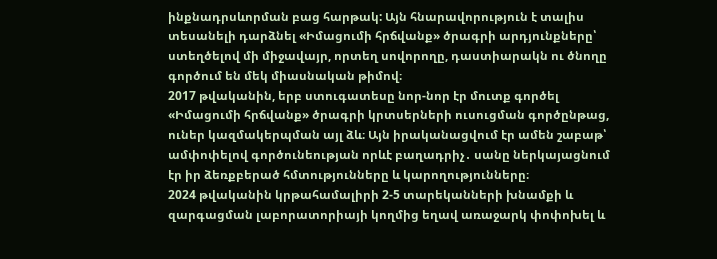ինքնադրսևորման բաց հարթակ: Այն հնարավորություն է տալիս տեսանելի դարձնել «Իմացումի հրճվանք» ծրագրի արդյունքները՝ ստեղծելով մի միջավայր, որտեղ սովորողը, դաստիարակն ու ծնողը գործում են մեկ միասնական թիմով։
2017 թվականին, երբ ստուգատեսը նոր-նոր էր մուտք գործել «Իմացումի հրճվանք» ծրագրի կրտսերների ուսուցման գործընթաց, ուներ կազմակերպման այլ ձև։ Այն իրականացվում էր ամեն շաբաթ՝ ամփոփելով գործունեության որևէ բաղադրիչ․ սանը ներկայացնում էր իր ձեռքբերած հմտությունները և կարողությունները։
2024 թվականին կրթահամալիրի 2-5 տարեկանների խնամքի և զարգացման լաբորատորիայի կողմից եղավ առաջարկ փոփոխել և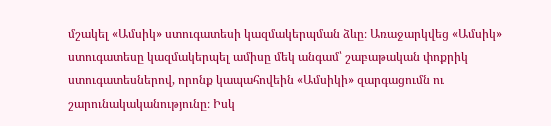մշակել «Ամսիկ» ստուգատեսի կազմակերպման ձևը։ Առաջարկվեց «Ամսիկ» ստուգատեսը կազմակերպել ամիսը մեկ անգամ՝ շաբաթական փոքրիկ ստուգատեսներով, որոնք կապահովեին «Ամսիկի» զարգացումն ու շարունակականությունը։ Իսկ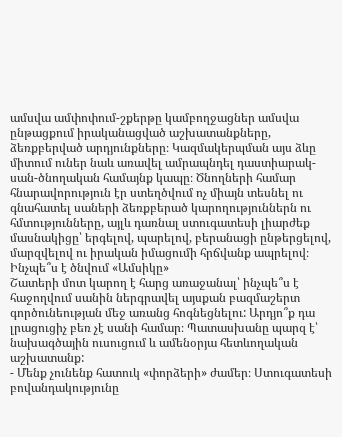ամսվա ամփոփում-շքերթը կամբողջացներ ամսվա ընթացքում իրականացված աշխատանքները, ձեռքբերված արդյունքները։ Կազմակերպման այս ձևը միտում ուներ նաև առավել ամրապնդել դաստիարակ-սան-ծնողական համայնք կապը։ Ծնողների համար հնարավորություն էր ստեղծվում ոչ միայն տեսնել ու գնահատել սաների ձեռքբերած կարողություններն ու հմտությունները, այլև դառնալ ստուգատեսի լիարժեք մասնակիցը՝ երգելով, պարելով, բերանացի ընթերցելով, մարզվելով ու իրական իմացումի հրճվանք ապրելով։
Ինչպե՞ս է ծնվում «Ամսիկը»
Շատերի մոտ կարող է հարց առաջանալ՝ ինչպե՞ս է հաջողվում սանին ներգրավել այսքան բազմաշերտ գործունեության մեջ առանց հոգնեցնելու: Արդյո՞ք դա լրացուցիչ բեռ չէ սանի համար։ Պատասխանը պարզ է՝ նախագծային ուսուցում և ամենօրյա հետևողական աշխատանք:
- Մենք չունենք հատուկ «փորձերի» ժամեր։ Ստուգատեսի բովանդակությունը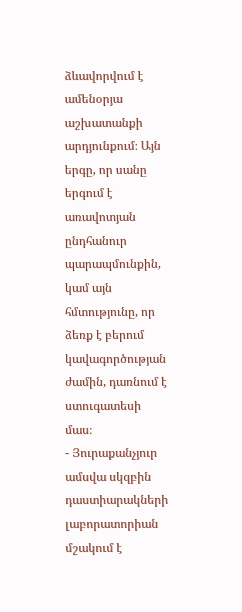ձևավորվում է ամենօրյա աշխատանքի արդյունքում։ Այն երգը, որ սանը երգում է առավոտյան ընդհանուր պարապմունքին, կամ այն հմտությունը, որ ձեռք է բերում կավագործության ժամին, դառնում է ստուգատեսի մաս։
- Յուրաքանչյուր ամսվա սկզբին դաստիարակների լաբորատորիան մշակում է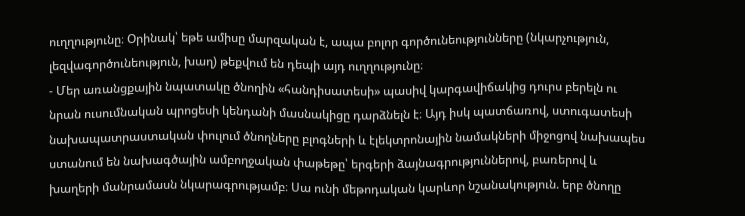ուղղությունը։ Օրինակ՝ եթե ամիսը մարզական է, ապա բոլոր գործունեությունները (նկարչություն, լեզվագործունեություն, խաղ) թեքվում են դեպի այդ ուղղությունը։
- Մեր առանցքային նպատակը ծնողին «հանդիսատեսի» պասիվ կարգավիճակից դուրս բերելն ու նրան ուսումնական պրոցեսի կենդանի մասնակիցը դարձնելն է։ Այդ իսկ պատճառով, ստուգատեսի նախապատրաստական փուլում ծնողները բլոգների և էլեկտրոնային նամակների միջոցով նախապես ստանում են նախագծային ամբողջական փաթեթը՝ երգերի ձայնագրություններով, բառերով և խաղերի մանրամասն նկարագրությամբ։ Սա ունի մեթոդական կարևոր նշանակություն. երբ ծնողը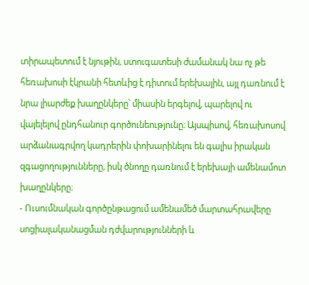տիրապետում է նյութին, ստուգատեսի ժամանակ նա ոչ թե հեռախոսի էկրանի հետևից է դիտում երեխային, այլ դառնում է նրա լիարժեք խաղընկերը՝ միասին երգելով, պարելով ու վայելելով ընդհանուր գործունեությունը։ Այսպիսով, հեռախոսով արձանագրվող կադրերին փոխարինելու են գալիս իրական զգացողությունները, իսկ ծնողը դառնում է երեխայի ամենամոտ խաղընկերը։
- Ուսումնական գործընթացում ամենամեծ մարտահրավերը սոցիալականացման դժվարությունների և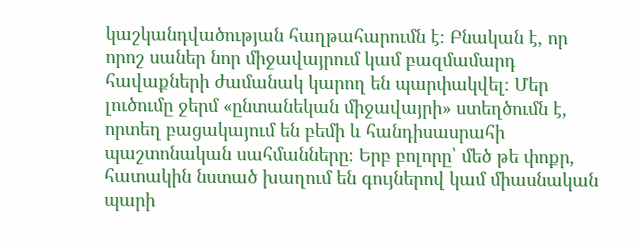կաշկանդվածության հաղթահարումն է։ Բնական է, որ որոշ սաներ նոր միջավայրում կամ բազմամարդ հավաքների ժամանակ կարող են պարփակվել։ Մեր լուծումը ջերմ «ընտանեկան միջավայրի» ստեղծումն է, որտեղ բացակայում են բեմի և հանդիսասրահի պաշտոնական սահմանները։ Երբ բոլորը՝ մեծ թե փոքր, հատակին նստած խաղում են գույներով կամ միասնական պարի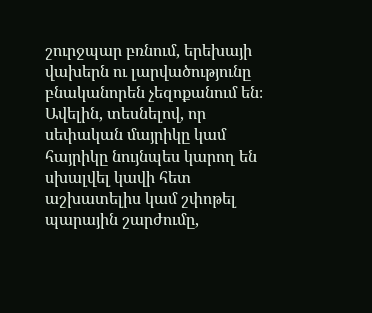շուրջպար բռնում, երեխայի վախերն ու լարվածությունը բնականորեն չեզոքանում են։ Ավելին, տեսնելով, որ սեփական մայրիկը կամ հայրիկը նույնպես կարող են սխալվել կավի հետ աշխատելիս կամ շփոթել պարային շարժումը,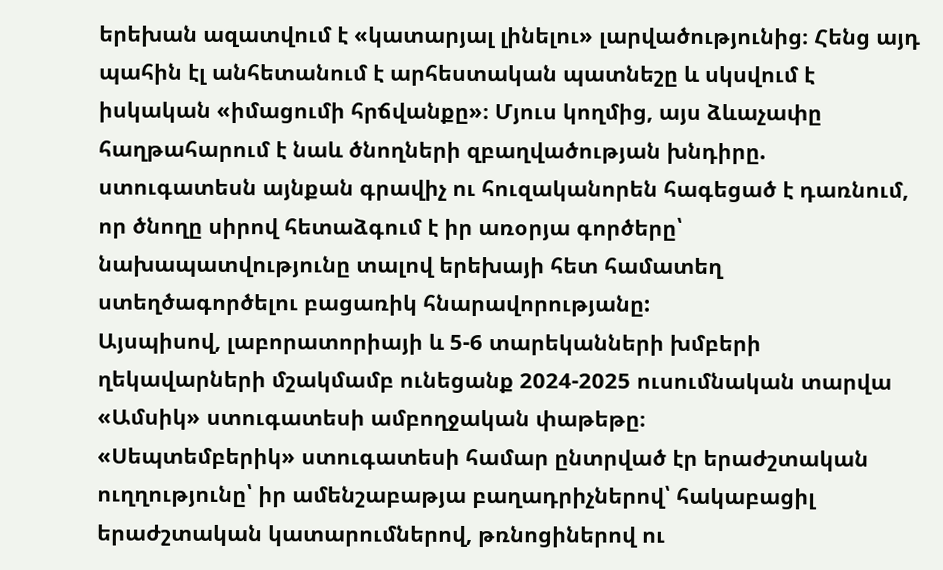երեխան ազատվում է «կատարյալ լինելու» լարվածությունից։ Հենց այդ պահին էլ անհետանում է արհեստական պատնեշը և սկսվում է իսկական «իմացումի հրճվանքը»։ Մյուս կողմից, այս ձևաչափը հաղթահարում է նաև ծնողների զբաղվածության խնդիրը. ստուգատեսն այնքան գրավիչ ու հուզականորեն հագեցած է դառնում, որ ծնողը սիրով հետաձգում է իր առօրյա գործերը՝ նախապատվությունը տալով երեխայի հետ համատեղ ստեղծագործելու բացառիկ հնարավորությանը:
Այսպիսով, լաբորատորիայի և 5-6 տարեկանների խմբերի ղեկավարների մշակմամբ ունեցանք 2024-2025 ուսումնական տարվա «Ամսիկ» ստուգատեսի ամբողջական փաթեթը։
«Սեպտեմբերիկ» ստուգատեսի համար ընտրված էր երաժշտական ուղղությունը՝ իր ամենշաբաթյա բաղադրիչներով՝ հակաբացիլ երաժշտական կատարումներով, թռնոցիներով ու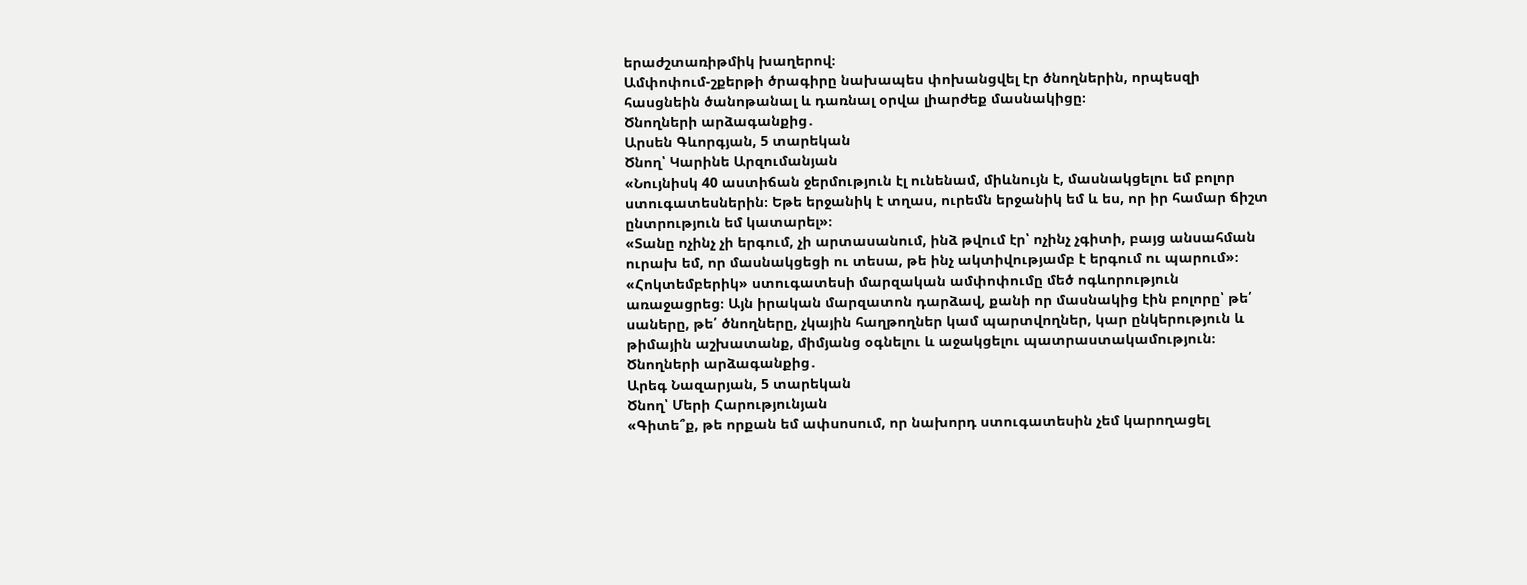երաժշտառիթմիկ խաղերով։
Ամփոփում-շքերթի ծրագիրը նախապես փոխանցվել էր ծնողներին, որպեսզի հասցնեին ծանոթանալ և դառնալ օրվա լիարժեք մասնակիցը։
Ծնողների արձագանքից․
Արսեն Գևորգյան, 5 տարեկան
Ծնող՝ Կարինե Արզումանյան
«Նույնիսկ 40 աստիճան ջերմություն էլ ունենամ, միևնույն է, մասնակցելու եմ բոլոր ստուգատեսներին։ Եթե երջանիկ է տղաս, ուրեմն երջանիկ եմ և ես, որ իր համար ճիշտ ընտրություն եմ կատարել»։
«Տանը ոչինչ չի երգում, չի արտասանում, ինձ թվում էր՝ ոչինչ չգիտի, բայց անսահման ուրախ եմ, որ մասնակցեցի ու տեսա, թե ինչ ակտիվությամբ է երգում ու պարում»։
«Հոկտեմբերիկ» ստուգատեսի մարզական ամփոփումը մեծ ոգևորություն առաջացրեց։ Այն իրական մարզատոն դարձավ, քանի որ մասնակից էին բոլորը՝ թե՛ սաները, թե՛ ծնողները, չկային հաղթողներ կամ պարտվողներ, կար ընկերություն և թիմային աշխատանք, միմյանց օգնելու և աջակցելու պատրաստակամություն։
Ծնողների արձագանքից․
Արեգ Նազարյան, 5 տարեկան
Ծնող՝ Մերի Հարությունյան
«Գիտե՞ք, թե որքան եմ ափսոսում, որ նախորդ ստուգատեսին չեմ կարողացել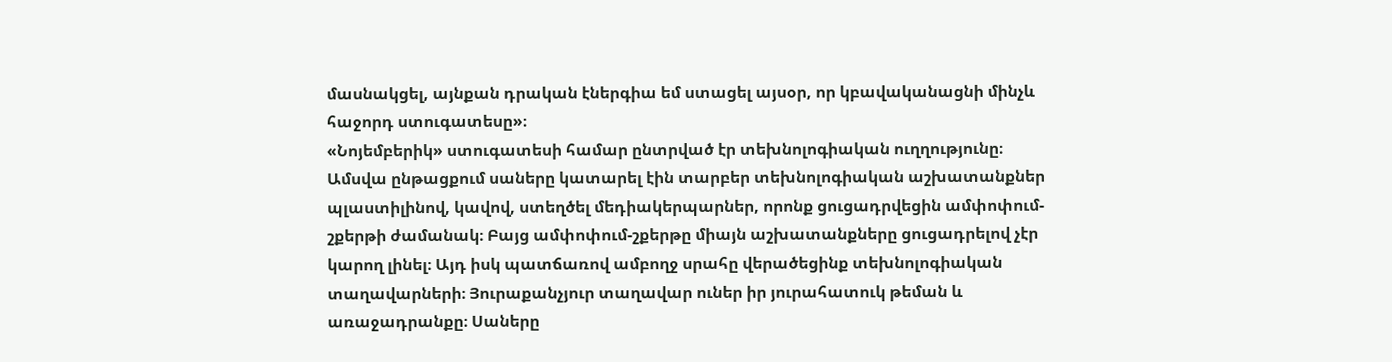մասնակցել, այնքան դրական էներգիա եմ ստացել այսօր, որ կբավականացնի մինչև հաջորդ ստուգատեսը»։
«Նոյեմբերիկ» ստուգատեսի համար ընտրված էր տեխնոլոգիական ուղղությունը։ Ամսվա ընթացքում սաները կատարել էին տարբեր տեխնոլոգիական աշխատանքներ պլաստիլինով, կավով, ստեղծել մեդիակերպարներ, որոնք ցուցադրվեցին ամփոփում-շքերթի ժամանակ։ Բայց ամփոփում-շքերթը միայն աշխատանքները ցուցադրելով չէր կարող լինել։ Այդ իսկ պատճառով ամբողջ սրահը վերածեցինք տեխնոլոգիական տաղավարների։ Յուրաքանչյուր տաղավար ուներ իր յուրահատուկ թեման և առաջադրանքը։ Սաները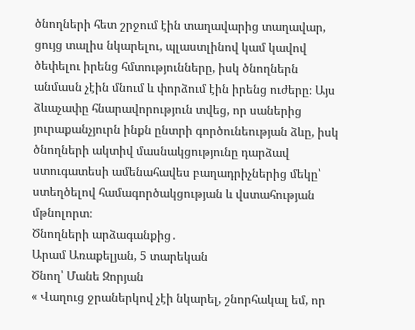ծնողների հետ շրջում էին տաղավարից տաղավար, ցույց տալիս նկարելու, պլաստլինով կամ կավով ծեփելու իրենց հմտությունները, իսկ ծնողներն անմասն չէին մնում և փորձում էին իրենց ուժերը։ Այս ձևաչափը հնարավորություն տվեց, որ սաներից յուրաքանչյուրն ինքն ընտրի գործունեության ձևը, իսկ ծնողների ակտիվ մասնակցությունը դարձավ ստուգատեսի ամենահավես բաղադրիչներից մեկը՝ ստեղծելով համագործակցության և վստահության մթնոլորտ։
Ծնողների արձագանքից․
Արամ Առաքելյան, 5 տարեկան
Ծնող՝ Մանե Զորյան
« Վաղուց ջրաներկով չէի նկարել, շնորհակալ եմ, որ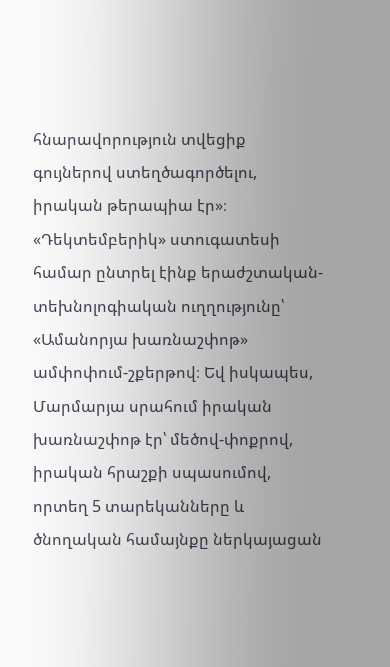հնարավորություն տվեցիք գույներով ստեղծագործելու, իրական թերապիա էր»։
«Դեկտեմբերիկ» ստուգատեսի համար ընտրել էինք երաժշտական-տեխնոլոգիական ուղղությունը՝ «Ամանորյա խառնաշփոթ» ամփոփում-շքերթով։ Եվ իսկապես, Մարմարյա սրահում իրական խառնաշփոթ էր՝ մեծով-փոքրով, իրական հրաշքի սպասումով, որտեղ 5 տարեկանները և ծնողական համայնքը ներկայացան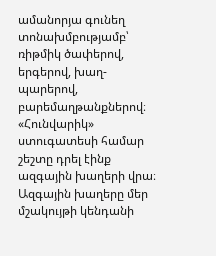ամանորյա գունեղ տոնախմբությամբ՝ ռիթմիկ ծափերով, երգերով, խաղ-պարերով, բարեմաղթանքներով։
«Հունվարիկ» ստուգատեսի համար շեշտը դրել էինք ազգային խաղերի վրա։ Ազգային խաղերը մեր մշակույթի կենդանի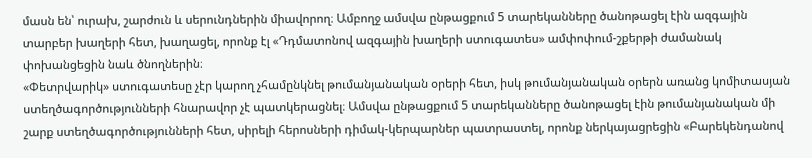մասն են՝ ուրախ, շարժուն և սերունդներին միավորող։ Ամբողջ ամսվա ընթացքում 5 տարեկանները ծանոթացել էին ազգային տարբեր խաղերի հետ, խաղացել, որոնք էլ «Դդմատոնով ազգային խաղերի ստուգատես» ամփոփում-շքերթի ժամանակ փոխանցեցին նաև ծնողներին։
«Փետրվարիկ» ստուգատեսը չէր կարող չհամընկնել թումանյանական օրերի հետ, իսկ թումանյանական օրերն առանց կոմիտասյան ստեղծագործությունների հնարավոր չէ պատկերացնել։ Ամսվա ընթացքում 5 տարեկանները ծանոթացել էին թումանյանական մի շարք ստեղծագործությունների հետ, սիրելի հերոսների դիմակ-կերպարներ պատրաստել, որոնք ներկայացրեցին «Բարեկենդանով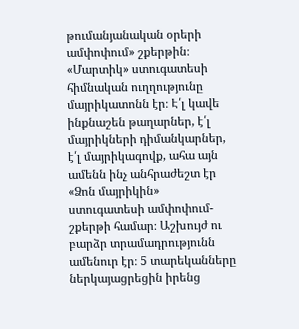թումանյանական օրերի ամփոփում» շքերթին։
«Մարտիկ» ստուգատեսի հիմնական ուղղությունը մայրիկատոնն էր։ Է՛լ կավե ինքնաշեն թաղարներ, է՛լ մայրիկների դիմանկարներ, է՛լ մայրիկագովք, ահա այն ամենն ինչ անհրաժեշտ էր «Ձոն մայրիկին» ստուգատեսի ամփոփում-շքերթի համար։ Աշխույժ ու բարձր տրամադրությունն ամենուր էր։ 5 տարեկանները ներկայացրեցին իրենց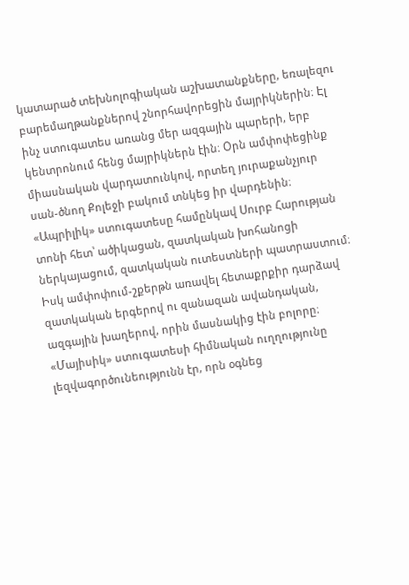կատարած տեխնոլոգիական աշխատանքները, եռալեզու բարեմաղթանքներով շնորհավորեցին մայրիկներին։ Էլ ինչ ստուգատես առանց մեր ազգային պարերի, երբ կենտրոնում հենց մայրիկներն էին։ Օրն ամփոփեցինք միասնական վարդատունկով, որտեղ յուրաքանչյուր սան-ծնող Քոլեջի բակում տնկեց իր վարդենին։
«Ապրիլիկ» ստուգատեսը համընկավ Սուրբ Հարության տոնի հետ՝ ածիկացան, զատկական խոհանոցի ներկայացում, զատկական ուտեստների պատրաստում։ Իսկ ամփոփում-շքերթն առավել հետաքրքիր դարձավ զատկական երգերով ու զանազան ավանդական, ազգային խաղերով, որին մասնակից էին բոլորը։
«Մայիսիկ» ստուգատեսի հիմնական ուղղությունը լեզվագործունեությունն էր, որն օգնեց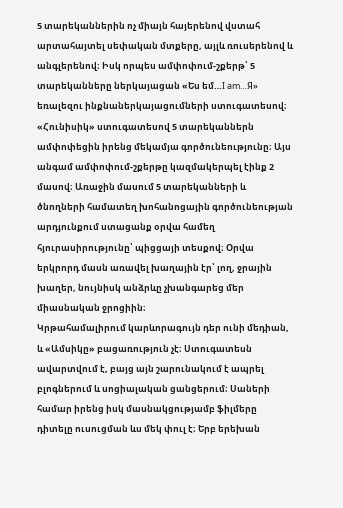5 տարեկաններին ոչ միայն հայերենով վստահ արտահայտել սեփական մտքերը, այլև ռուսերենով և անգլերենով։ Իսկ որպես ամփոփում-շքերթ՝ 5 տարեկանները ներկայացան «Ես եմ…I am…Я» եռալեզու ինքնաներկայացումների ստուգատեսով։
«Հունիսիկ» ստուգատեսով 5 տարեկաններն ամփոփեցին իրենց մեկամյա գործունեությունը։ Այս անգամ ամփոփում-շքերթը կազմակերպել էինք 2 մասով։ Առաջին մասում 5 տարեկանների և ծնողների համատեղ խոհանոցային գործունեության արդյունքում ստացանք օրվա համեղ հյուրասիրությունը՝ պիցցայի տեսքով։ Օրվա երկրորդ մասն առավել խաղային էր՝ լող, ջրային խաղեր, նույնիսկ անձրևը չխանգարեց մեր միասնական ջրոցիին։
Կրթահամալիրում կարևորագույն դեր ունի մեդիան, և «Ամսիկը» բացառություն չէ։ Ստուգատեսն ավարտվում է, բայց այն շարունակում է ապրել բլոգներում և սոցիալական ցանցերում։ Սաների համար իրենց իսկ մասնակցությամբ ֆիլմերը դիտելը ուսուցման ևս մեկ փուլ է։ Երբ երեխան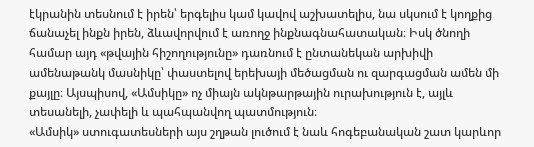էկրանին տեսնում է իրեն՝ երգելիս կամ կավով աշխատելիս, նա սկսում է կողքից ճանաչել ինքն իրեն, ձևավորվում է առողջ ինքնագնահատական։ Իսկ ծնողի համար այդ «թվային հիշողությունը» դառնում է ընտանեկան արխիվի ամենաթանկ մասնիկը՝ փաստելով երեխայի մեծացման ու զարգացման ամեն մի քայլը։ Այսպիսով, «Ամսիկը» ոչ միայն ակնթարթային ուրախություն է, այլև տեսանելի, չափելի և պահպանվող պատմություն։
«Ամսիկ» ստուգատեսների այս շղթան լուծում է նաև հոգեբանական շատ կարևոր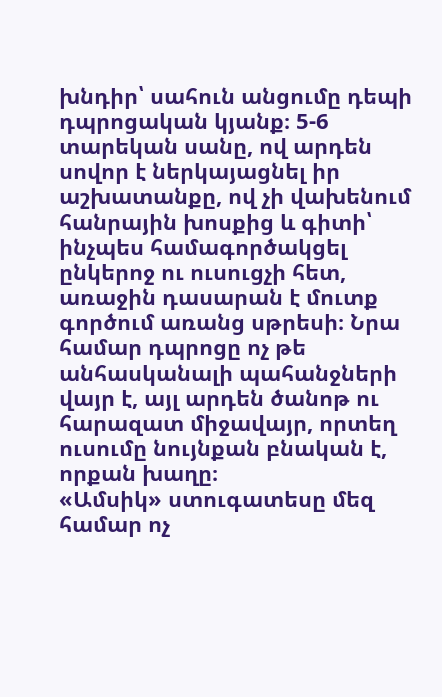խնդիր՝ սահուն անցումը դեպի դպրոցական կյանք։ 5-6 տարեկան սանը, ով արդեն սովոր է ներկայացնել իր աշխատանքը, ով չի վախենում հանրային խոսքից և գիտի՝ ինչպես համագործակցել ընկերոջ ու ուսուցչի հետ, առաջին դասարան է մուտք գործում առանց սթրեսի։ Նրա համար դպրոցը ոչ թե անհասկանալի պահանջների վայր է, այլ արդեն ծանոթ ու հարազատ միջավայր, որտեղ ուսումը նույնքան բնական է, որքան խաղը։
«Ամսիկ» ստուգատեսը մեզ համար ոչ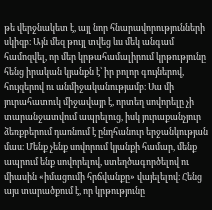թե վերջնակետ է, այլ նոր հնարավորությունների սկիզբ։ Այն մեզ թույլ տվեց ևս մեկ անգամ համոզվել, որ մեր կրթահամալիրում կրթությունը հենց իրական կյանքն է՝ իր բոլոր գույներով, հույզերով ու անմիջականությամբ։ Սա մի յուրահատուկ միջավայր է, որտեղ սովորելը չի տարանջատվում ապրելուց, իսկ յուրաքանչյուր ձեռքբերում դառնում է ընդհանուր երջանկության մաս։ Մենք չենք սովորում կյանքի համար, մենք ապրում ենք սովորելով, ստեղծագործելով ու միասին «իմացումի հրճվանքը» վայելելով։ Հենց այս տարածքում է, որ կրթությունը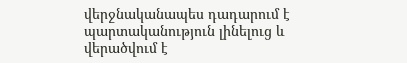վերջնականապես դադարում է պարտականություն լինելուց և վերածվում է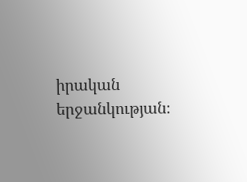իրական երջանկության։